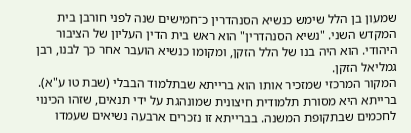שמעון בן הלל שימש כנשיא הסנהדרין כ־חמישים שנה לפני חורבן בית המקדש השני. "נשיא הסנהדרין" הוא ראש בית הדין העליון של הציבור היהודי. הוא היה בנו של הלל הזקן, ומקומו כנשיא הועבר אחר כך לבנו, רבן גמליאל הזקן.
המקור המרכזי שמזכיר אותו הוא ברייתא שבתלמוד הבבלי (שבת טו ע"א). ברייתא היא מסורת תלמודית חיצונית שמונהגת על ידי תנאים, שזהו הכינוי לחכמים שבתקופת המשנה. בברייתא זו נזכרים ארבעה נשיאים שעמדו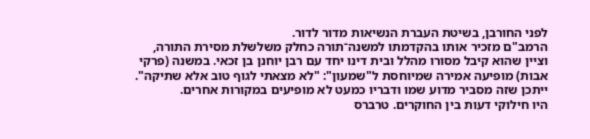לפני החורבן, בשיטת העברת הנשיאות מדור לדור.
הרמב"ם מזכיר אותו בהקדמתו למשנה־תורה כחלק משלשלת מסירת התורה, וציין שהוא קיבל מסורו מהלל ובית דינו יחד עם רבן יוחנן בן זכאי. במשנה (פרקי אבות) מופיעה אמירה שמיוחסת ל"שמעון": "לא מצאתי לגוף טוב אלא שתיקה". ייתכן שזה מסביר מדוע שמו ודבריו כמעט לא מופיעים במקורות אחרים.
היו חילוקי דעות בין החוקרים. טרברס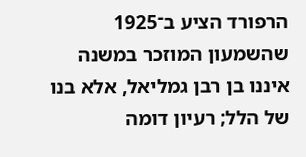הרפורד הציע ב־1925 שהשמעון המוזכר במשנה איננו בן רבן גמליאל, אלא בנו של הלל; רעיון דומה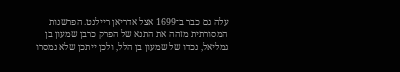עלה גם כבר ב־1699 אצל אדריאן ריילנט. הפרשנות המסורתית מזהה את התנא של הפרק כרבן שמעון בן גמליאל, נכדו של שמעון בן הלל, ולכן ייתכן שלא נמסרו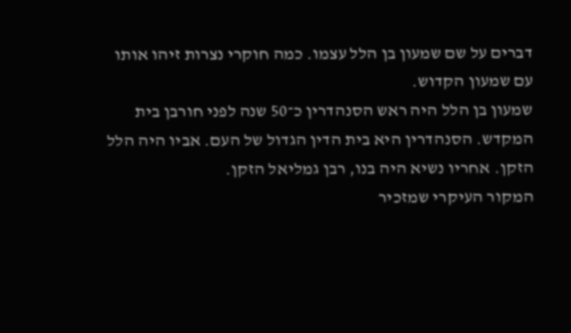דברים על שם שמעון בן הלל עצמו. כמה חוקרי נצרות זיהו אותו עם שמעון הקדוש.
שמעון בן הלל היה ראש הסנהדרין כ־50 שנה לפני חורבן בית המקדש. הסנהדרין היא בית הדין הגדול של העם. אביו היה הלל הזקן. אחריו נשיא היה בנו, רבן גמליאל הזקן.
המקור העיקרי שמזכיר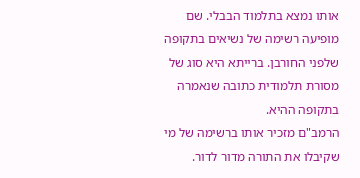אותו נמצא בתלמוד הבבלי. שם מופיעה רשימה של נשיאים בתקופה שלפני החורבן. ברייתא היא סוג של מסורת תלמודית כתובה שנאמרה בתקופה ההיא.
הרמב"ם מזכיר אותו ברשימה של מי שקיבלו את התורה מדור לדור.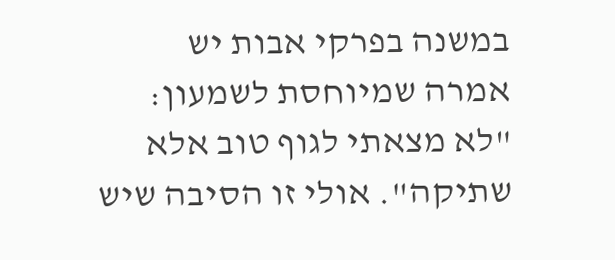במשנה בפרקי אבות יש אמרה שמיוחסת לשמעון: "לא מצאתי לגוף טוב אלא שתיקה". אולי זו הסיבה שיש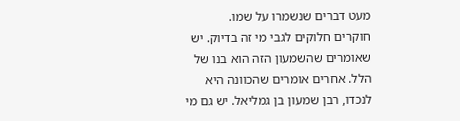מעט דברים שנשמרו על שמו.
חוקרים חלוקים לגבי מי זה בדיוק. יש שאומרים שהשמעון הזה הוא בנו של הלל. אחרים אומרים שהכוונה היא לנכדו, רבן שמעון בן גמליאל. יש גם מי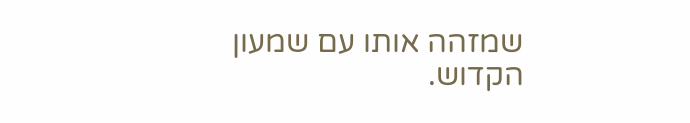שמזהה אותו עם שמעון הקדוש.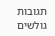תגובות גולשים